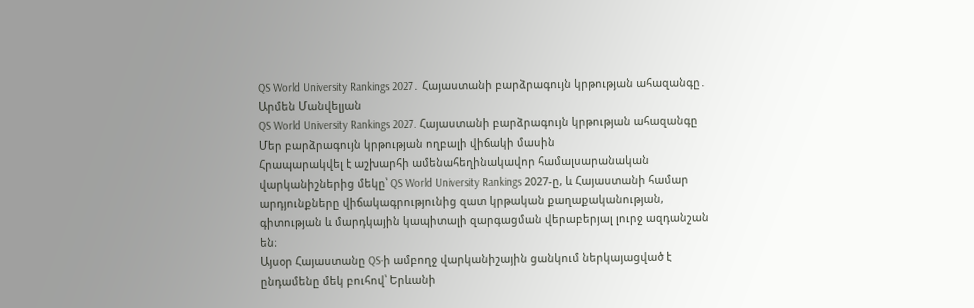QS World University Rankings 2027․ Հայաստանի բարձրագույն կրթության ահազանգը․ Արմեն Մանվելյան
QS World University Rankings 2027. Հայաստանի բարձրագույն կրթության ահազանգը
Մեր բարձրագույն կրթության ողբալի վիճակի մասին
Հրապարակվել է աշխարհի ամենահեղինակավոր համալսարանական վարկանիշներից մեկը՝ QS World University Rankings 2027-ը, և Հայաստանի համար արդյունքները վիճակագրությունից զատ կրթական քաղաքականության, գիտության և մարդկային կապիտալի զարգացման վերաբերյալ լուրջ ազդանշան են։
Այսօր Հայաստանը QS-ի ամբողջ վարկանիշային ցանկում ներկայացված է ընդամենը մեկ բուհով՝ Երևանի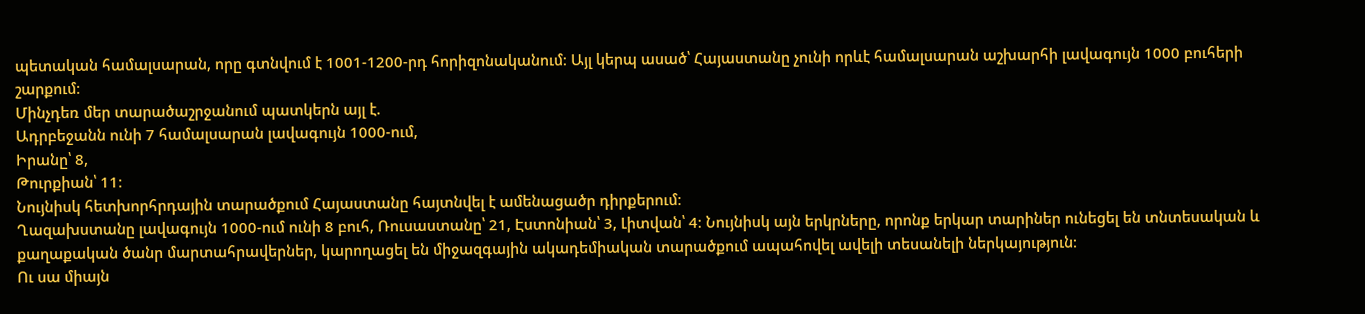պետական համալսարան, որը գտնվում է 1001-1200-րդ հորիզոնականում։ Այլ կերպ ասած՝ Հայաստանը չունի որևէ համալսարան աշխարհի լավագույն 1000 բուհերի շարքում։
Մինչդեռ մեր տարածաշրջանում պատկերն այլ է.
Ադրբեջանն ունի 7 համալսարան լավագույն 1000-ում,
Իրանը՝ 8,
Թուրքիան՝ 11։
Նույնիսկ հետխորհրդային տարածքում Հայաստանը հայտնվել է ամենացածր դիրքերում։
Ղազախստանը լավագույն 1000-ում ունի 8 բուհ, Ռուսաստանը՝ 21, Էստոնիան՝ 3, Լիտվան՝ 4։ Նույնիսկ այն երկրները, որոնք երկար տարիներ ունեցել են տնտեսական և քաղաքական ծանր մարտահրավերներ, կարողացել են միջազգային ակադեմիական տարածքում ապահովել ավելի տեսանելի ներկայություն։
Ու սա միայն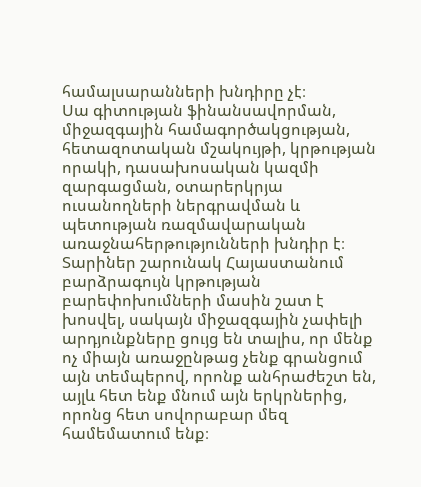համալսարանների խնդիրը չէ։
Սա գիտության ֆինանսավորման, միջազգային համագործակցության, հետազոտական մշակույթի, կրթության որակի, դասախոսական կազմի զարգացման, օտարերկրյա ուսանողների ներգրավման և պետության ռազմավարական առաջնահերթությունների խնդիր է։
Տարիներ շարունակ Հայաստանում բարձրագույն կրթության բարեփոխումների մասին շատ է խոսվել, սակայն միջազգային չափելի արդյունքները ցույց են տալիս, որ մենք ոչ միայն առաջընթաց չենք գրանցում այն տեմպերով, որոնք անհրաժեշտ են, այլև հետ ենք մնում այն երկրներից, որոնց հետ սովորաբար մեզ համեմատում ենք։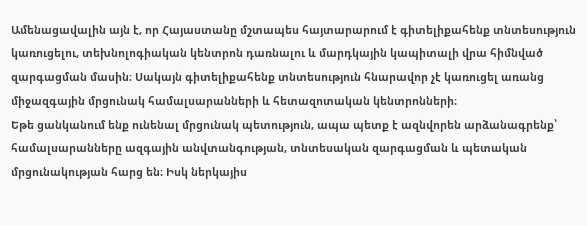Ամենացավալին այն է, որ Հայաստանը մշտապես հայտարարում է գիտելիքահենք տնտեսություն կառուցելու, տեխնոլոգիական կենտրոն դառնալու և մարդկային կապիտալի վրա հիմնված զարգացման մասին։ Սակայն գիտելիքահենք տնտեսություն հնարավոր չէ կառուցել առանց միջազգային մրցունակ համալսարանների և հետազոտական կենտրոնների։
Եթե ցանկանում ենք ունենալ մրցունակ պետություն, ապա պետք է ազնվորեն արձանագրենք՝ համալսարանները ազգային անվտանգության, տնտեսական զարգացման և պետական մրցունակության հարց են։ Իսկ ներկայիս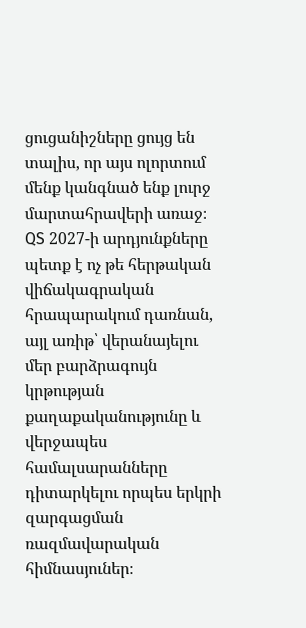ցուցանիշները ցույց են տալիս, որ այս ոլորտում մենք կանգնած ենք լուրջ մարտահրավերի առաջ։
QS 2027-ի արդյունքները պետք է ոչ թե հերթական վիճակագրական հրապարակում դառնան, այլ առիթ՝ վերանայելու մեր բարձրագույն կրթության քաղաքականությունը և վերջապես համալսարանները դիտարկելու որպես երկրի զարգացման ռազմավարական հիմնասյուներ։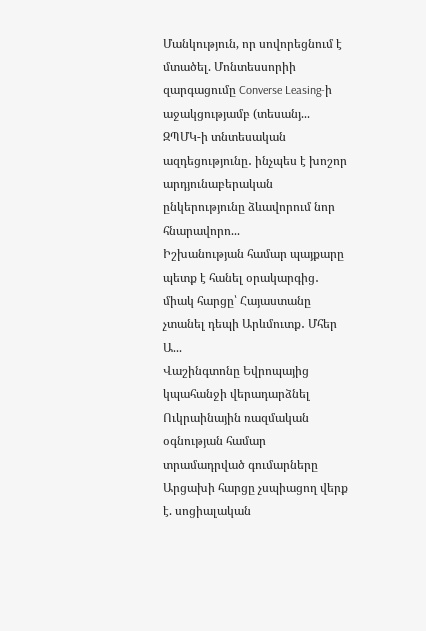Մանկություն, որ սովորեցնում է մտածել. Մոնտեսսորիի զարգացումը Converse Leasing-ի աջակցությամբ (տեսանյ...
ԶՊՄԿ-ի տնտեսական ազդեցությունը․ ինչպես է խոշոր արդյունաբերական ընկերությունը ձևավորում նոր հնարավորո...
Իշխանության համար պայքարը պետք է հանել օրակարգից․ միակ հարցը՝ Հայաստանը չտանել դեպի Արևմուտք․ Մհեր Ա...
Վաշինգտոնը Եվրոպայից կպահանջի վերադարձնել Ուկրաինային ռազմական օգնության համար տրամադրված գումարները
Արցախի հարցը չսպիացող վերք է. սոցիալական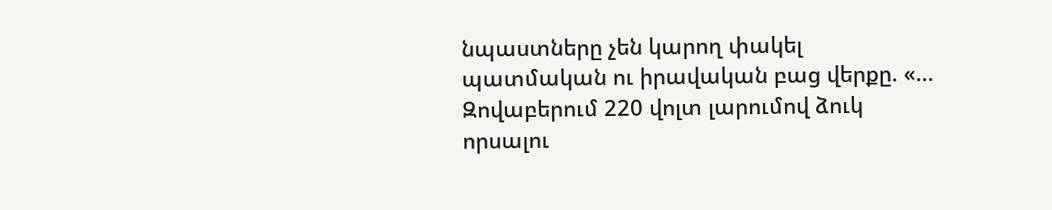նպաստները չեն կարող փակել պատմական ու իրավական բաց վերքը. «...
Զովաբերում 220 վոլտ լարումով ձուկ որսալու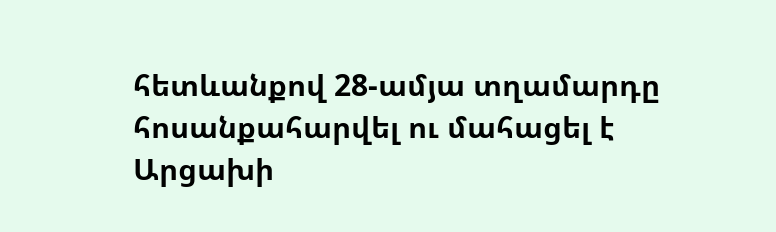հետևանքով 28-ամյա տղամարդը հոսանքահարվել ու մահացել է
Արցախի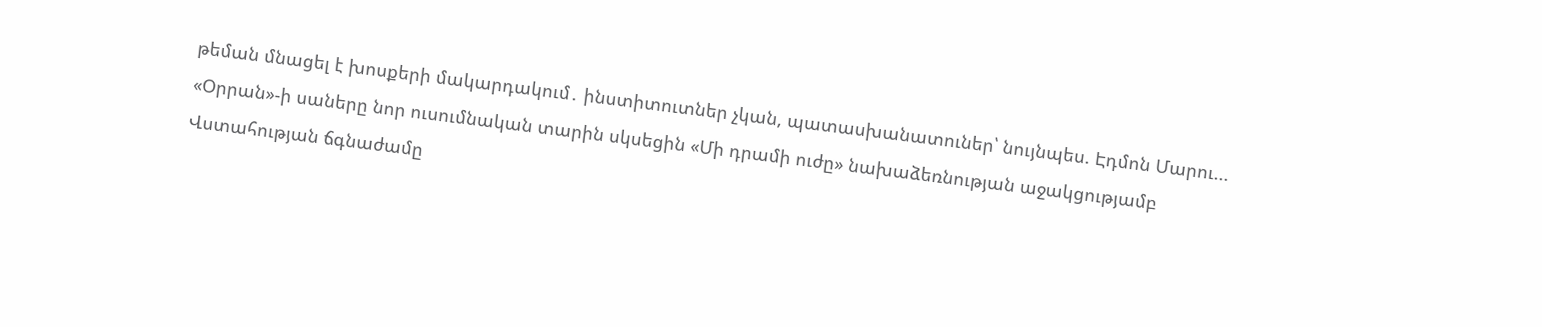թեման մնացել է խոսքերի մակարդակում․ ինստիտուտներ չկան, պատասխանատուներ՝ նույնպես. Էդմոն Մարու...
«Օրրան»-ի սաները նոր ուսումնական տարին սկսեցին «Մի դրամի ուժը» նախաձեռնության աջակցությամբ
Վստահության ճգնաժամը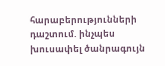հարաբերությունների դաշտում. ինչպես խուսափել ծանրագույն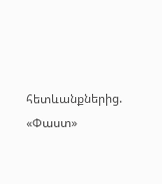հետևանքներից. «Փաստ»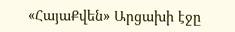«ՀայաՔվեն» Արցախի էջը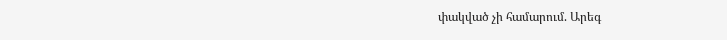փակված չի համարում. Արեգ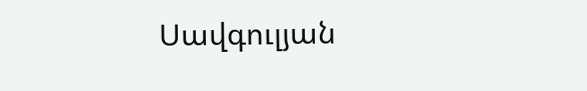Սավգուլյան